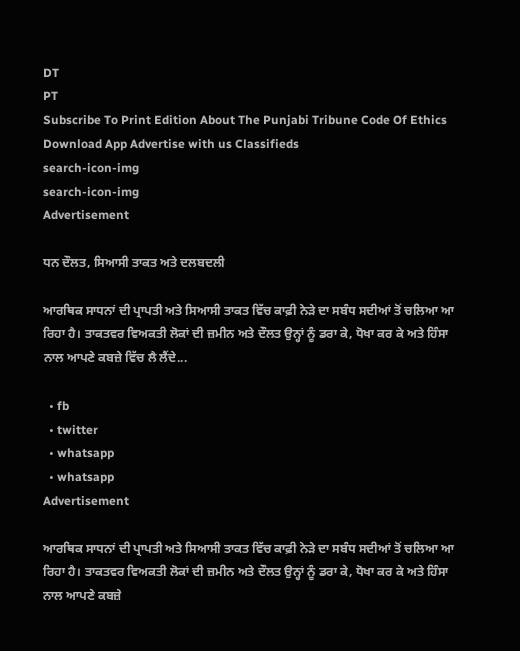DT
PT
Subscribe To Print Edition About The Punjabi Tribune Code Of Ethics Download App Advertise with us Classifieds
search-icon-img
search-icon-img
Advertisement

ਧਨ ਦੌਲਤ, ਸਿਆਸੀ ਤਾਕਤ ਅਤੇ ਦਲਬਦਲੀ

ਆਰਥਿਕ ਸਾਧਨਾਂ ਦੀ ਪ੍ਰਾਪਤੀ ਅਤੇ ਸਿਆਸੀ ਤਾਕਤ ਵਿੱਚ ਕਾਫ਼ੀ ਨੇੜੇ ਦਾ ਸਬੰਧ ਸਦੀਆਂ ਤੋਂ ਚਲਿਆ ਆ ਰਿਹਾ ਹੈ। ਤਾਕਤਵਰ ਵਿਅਕਤੀ ਲੋਕਾਂ ਦੀ ਜ਼ਮੀਨ ਅਤੇ ਦੌਲਤ ਉਨ੍ਹਾਂ ਨੂੰ ਡਰਾ ਕੇ, ਧੋਖਾ ਕਰ ਕੇ ਅਤੇ ਹਿੰਸਾ ਨਾਲ ਆਪਣੇ ਕਬਜ਼ੇ ਵਿੱਚ ਲੈ ਲੈਂਦੇ...

  • fb
  • twitter
  • whatsapp
  • whatsapp
Advertisement

ਆਰਥਿਕ ਸਾਧਨਾਂ ਦੀ ਪ੍ਰਾਪਤੀ ਅਤੇ ਸਿਆਸੀ ਤਾਕਤ ਵਿੱਚ ਕਾਫ਼ੀ ਨੇੜੇ ਦਾ ਸਬੰਧ ਸਦੀਆਂ ਤੋਂ ਚਲਿਆ ਆ ਰਿਹਾ ਹੈ। ਤਾਕਤਵਰ ਵਿਅਕਤੀ ਲੋਕਾਂ ਦੀ ਜ਼ਮੀਨ ਅਤੇ ਦੌਲਤ ਉਨ੍ਹਾਂ ਨੂੰ ਡਰਾ ਕੇ, ਧੋਖਾ ਕਰ ਕੇ ਅਤੇ ਹਿੰਸਾ ਨਾਲ ਆਪਣੇ ਕਬਜ਼ੇ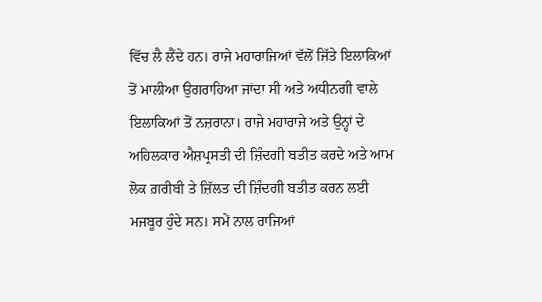ਵਿੱਚ ਲੈ ਲੈਂਦੇ ਹਨ। ਰਾਜੇ ਮਹਾਰਾਜਿਆਂ ਵੱਲੋਂ ਜਿੱਤੇ ਇਲਾਕਿਆਂ ਤੋਂ ਮਾਲੀਆ ਉਗਰਾਹਿਆ ਜਾਂਦਾ ਸੀ ਅਤੇ ਅਧੀਨਗੀ ਵਾਲੇ ਇਲਾਕਿਆਂ ਤੋਂ ਨਜ਼ਰਾਨਾ। ਰਾਜੇ ਮਹਾਰਾਜੇ ਅਤੇ ਉਨ੍ਹਾਂ ਦੇ ਅਹਿਲਕਾਰ ਐਸ਼ਪ੍ਰਸਤੀ ਦੀ ਜ਼ਿੰਦਗੀ ਬਤੀਤ ਕਰਦੇ ਅਤੇ ਆਮ ਲੋਕ ਗ਼ਰੀਬੀ ਤੇ ਜ਼ਿੱਲਤ ਦੀ ਜ਼ਿੰਦਗੀ ਬਤੀਤ ਕਰਨ ਲਈ ਮਜਬੂਰ ਹੁੰਦੇ ਸਨ। ਸਮੇਂ ਨਾਲ ਰਾਜਿਆਂ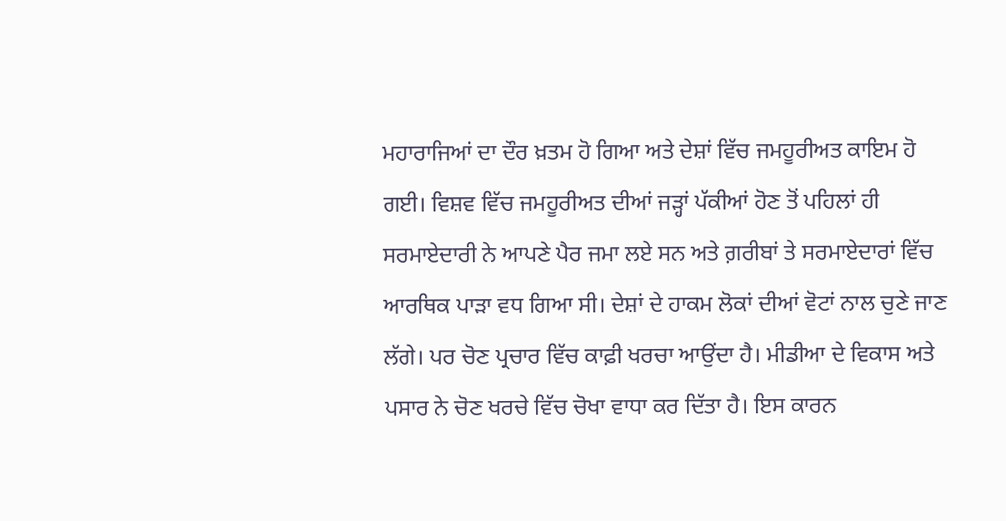ਮਹਾਰਾਜਿਆਂ ਦਾ ਦੌਰ ਖ਼ਤਮ ਹੋ ਗਿਆ ਅਤੇ ਦੇਸ਼ਾਂ ਵਿੱਚ ਜਮਹੂਰੀਅਤ ਕਾਇਮ ਹੋ ਗਈ। ਵਿਸ਼ਵ ਵਿੱਚ ਜਮਹੂਰੀਅਤ ਦੀਆਂ ਜੜ੍ਹਾਂ ਪੱਕੀਆਂ ਹੋਣ ਤੋਂ ਪਹਿਲਾਂ ਹੀ ਸਰਮਾਏਦਾਰੀ ਨੇ ਆਪਣੇ ਪੈਰ ਜਮਾ ਲਏ ਸਨ ਅਤੇ ਗ਼ਰੀਬਾਂ ਤੇ ਸਰਮਾਏਦਾਰਾਂ ਵਿੱਚ ਆਰਥਿਕ ਪਾੜਾ ਵਧ ਗਿਆ ਸੀ। ਦੇਸ਼ਾਂ ਦੇ ਹਾਕਮ ਲੋਕਾਂ ਦੀਆਂ ਵੋਟਾਂ ਨਾਲ ਚੁਣੇ ਜਾਣ ਲੱਗੇ। ਪਰ ਚੋਣ ਪ੍ਰਚਾਰ ਵਿੱਚ ਕਾਫ਼ੀ ਖਰਚਾ ਆਉਂਦਾ ਹੈ। ਮੀਡੀਆ ਦੇ ਵਿਕਾਸ ਅਤੇ ਪਸਾਰ ਨੇ ਚੋਣ ਖਰਚੇ ਵਿੱਚ ਚੋਖਾ ਵਾਧਾ ਕਰ ਦਿੱਤਾ ਹੈ। ਇਸ ਕਾਰਨ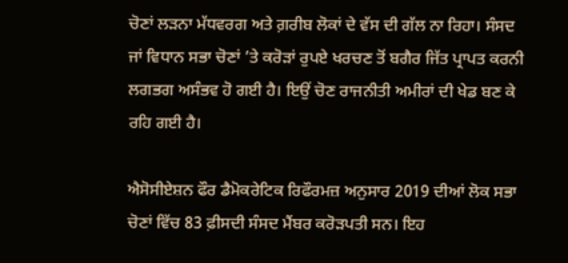ਚੋਣਾਂ ਲੜਨਾ ਮੱਧਵਰਗ ਅਤੇ ਗ਼ਰੀਬ ਲੋਕਾਂ ਦੇ ਵੱਸ ਦੀ ਗੱਲ ਨਾ ਰਿਹਾ। ਸੰਸਦ ਜਾਂ ਵਿਧਾਨ ਸਭਾ ਚੋਣਾਂ ’ਤੇ ਕਰੋੜਾਂ ਰੁਪਏ ਖਰਚਣ ਤੋਂ ਬਗੈਰ ਜਿੱਤ ਪ੍ਰਾਪਤ ਕਰਨੀ ਲਗਭਗ ਅਸੰਭਵ ਹੋ ਗਈ ਹੈ। ਇਉਂ ਚੋਣ ਰਾਜਨੀਤੀ ਅਮੀਰਾਂ ਦੀ ਖੇਡ ਬਣ ਕੇ ਰਹਿ ਗਈ ਹੈ।

ਐਸੋਸੀਏਸ਼ਨ ਫੌਰ ਡੈਮੋਕਰੇਟਿਕ ਰਿਫੌਰਮਜ਼ ਅਨੁਸਾਰ 2019 ਦੀਆਂ ਲੋਕ ਸਭਾ ਚੋਣਾਂ ਵਿੱਚ 83 ਫ਼ੀਸਦੀ ਸੰਸਦ ਮੈਂਬਰ ਕਰੋੜਪਤੀ ਸਨ। ਇਹ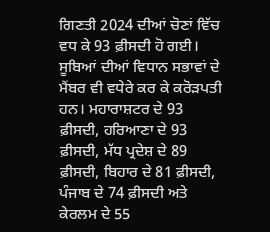ਗਿਣਤੀ 2024 ਦੀਆਂ ਚੋਣਾਂ ਵਿੱਚ ਵਧ ਕੇ 93 ਫ਼ੀਸਦੀ ਹੋ ਗਈ। ਸੂਬਿਆਂ ਦੀਆਂ ਵਿਧਾਨ ਸਭਾਵਾਂ ਦੇ ਮੈਂਬਰ ਵੀ ਵਧੇਰੇ ਕਰ ਕੇ ਕਰੋੜਪਤੀ ਹਨ। ਮਹਾਰਾਸ਼ਟਰ ਦੇ 93 ਫ਼ੀਸਦੀ, ਹਰਿਆਣਾ ਦੇ 93 ਫ਼ੀਸਦੀ, ਮੱਧ ਪ੍ਰਦੇਸ਼ ਦੇ 89 ਫ਼ੀਸਦੀ, ਬਿਹਾਰ ਦੇ 81 ਫ਼ੀਸਦੀ, ਪੰਜਾਬ ਦੇ 74 ਫ਼ੀਸਦੀ ਅਤੇ ਕੇਰਲਮ ਦੇ 55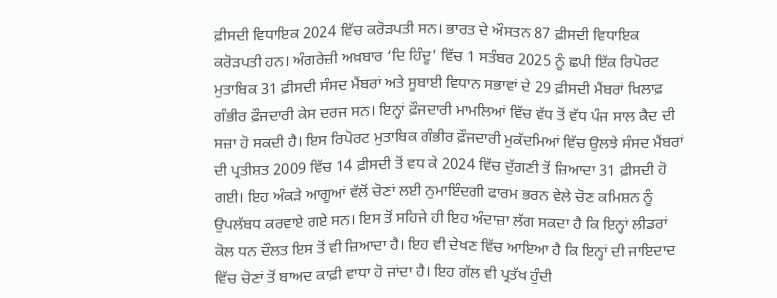ਫ਼ੀਸਦੀ ਵਿਧਾਇਕ 2024 ਵਿੱਚ ਕਰੋੜਪਤੀ ਸਨ। ਭਾਰਤ ਦੇ ਔਸਤਨ 87 ਫ਼ੀਸਦੀ ਵਿਧਾਇਕ ਕਰੋੜਪਤੀ ਹਨ। ਅੰਗਰੇਜ਼ੀ ਅਖ਼ਬਾਰ ‘ਦਿ ਹਿੰਦੂ’ ਵਿੱਚ 1 ਸਤੰਬਰ 2025 ਨੂੰ ਛਪੀ ਇੱਕ ਰਿਪੋਰਟ ਮੁਤਾਬਿਕ 31 ਫ਼ੀਸਦੀ ਸੰਸਦ ਮੈਂਬਰਾਂ ਅਤੇ ਸੂਬਾਈ ਵਿਧਾਨ ਸਭਾਵਾਂ ਦੇ 29 ਫ਼ੀਸਦੀ ਮੈਂਬਰਾਂ ਖ਼ਿਲਾਫ਼ ਗੰਭੀਰ ਫ਼ੌਜਦਾਰੀ ਕੇਸ ਦਰਜ ਸਨ। ਇਨ੍ਹਾਂ ਫ਼ੌਜਦਾਰੀ ਮਾਮਲਿਆਂ ਵਿੱਚ ਵੱਧ ਤੋਂ ਵੱਧ ਪੰਜ ਸਾਲ ਕੈਦ ਦੀ ਸਜ਼ਾ ਹੋ ਸਕਦੀ ਹੈ। ਇਸ ਰਿਪੋਰਟ ਮੁਤਾਬਿਕ ਗੰਭੀਰ ਫ਼ੌਜਦਾਰੀ ਮੁਕੱਦਮਿਆਂ ਵਿੱਚ ਉਲਝੇ ਸੰਸਦ ਮੈਂਬਰਾਂ ਦੀ ਪ੍ਰਤੀਸ਼ਤ 2009 ਵਿੱਚ 14 ਫ਼ੀਸਦੀ ਤੋਂ ਵਧ ਕੇ 2024 ਵਿੱਚ ਦੁੱਗਣੀ ਤੋਂ ਜ਼ਿਆਦਾ 31 ਫ਼ੀਸਦੀ ਹੋ ਗਈ। ਇਹ ਅੰਕੜੇ ਆਗੂਆਂ ਵੱਲੋਂ ਚੋਣਾਂ ਲਈ ਨੁਮਾਇੰਦਗੀ ਫਾਰਮ ਭਰਨ ਵੇਲੇ ਚੋਣ ਕਮਿਸ਼ਨ ਨੂੰ ਉਪਲੱਬਧ ਕਰਵਾਏ ਗਏ ਸਨ। ਇਸ ਤੋਂ ਸਹਿਜੇ ਹੀ ਇਹ ਅੰਦਾਜ਼ਾ ਲੱਗ ਸਕਦਾ ਹੈ ਕਿ ਇਨ੍ਹਾਂ ਲੀਡਰਾਂ ਕੋਲ ਧਨ ਦੌਲਤ ਇਸ ਤੋਂ ਵੀ ਜ਼ਿਆਦਾ ਹੈ। ਇਹ ਵੀ ਦੇਖਣ ਵਿੱਚ ਆਇਆ ਹੈ ਕਿ ਇਨ੍ਹਾਂ ਦੀ ਜਾਇਦਾਦ ਵਿੱਚ ਚੋਣਾਂ ਤੋਂ ਬਾਅਦ ਕਾਫ਼ੀ ਵਾਧਾ ਹੋ ਜਾਂਦਾ ਹੈ। ਇਹ ਗੱਲ ਵੀ ਪ੍ਰਤੱਖ ਹੁੰਦੀ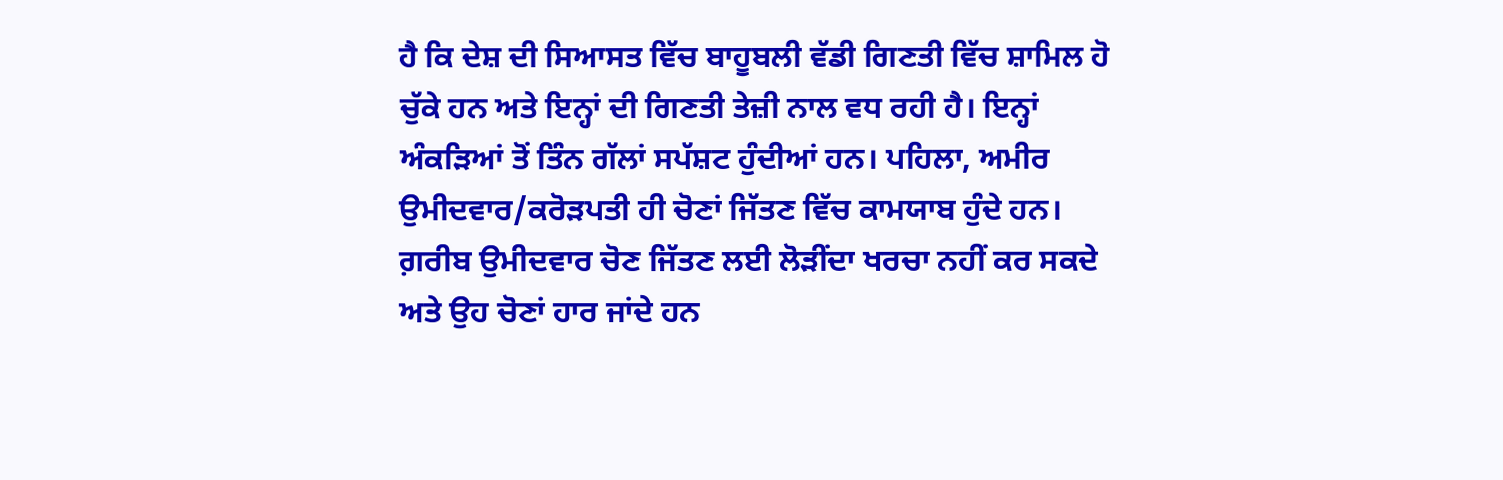ਹੈ ਕਿ ਦੇਸ਼ ਦੀ ਸਿਆਸਤ ਵਿੱਚ ਬਾਹੂਬਲੀ ਵੱਡੀ ਗਿਣਤੀ ਵਿੱਚ ਸ਼ਾਮਿਲ ਹੋ ਚੁੱਕੇ ਹਨ ਅਤੇ ਇਨ੍ਹਾਂ ਦੀ ਗਿਣਤੀ ਤੇਜ਼ੀ ਨਾਲ ਵਧ ਰਹੀ ਹੈ। ਇਨ੍ਹਾਂ ਅੰਕੜਿਆਂ ਤੋਂ ਤਿੰਨ ਗੱਲਾਂ ਸਪੱਸ਼ਟ ਹੁੰਦੀਆਂ ਹਨ। ਪਹਿਲਾ, ਅਮੀਰ ਉਮੀਦਵਾਰ/ਕਰੋੜਪਤੀ ਹੀ ਚੋਣਾਂ ਜਿੱਤਣ ਵਿੱਚ ਕਾਮਯਾਬ ਹੁੰਦੇ ਹਨ। ਗ਼ਰੀਬ ਉਮੀਦਵਾਰ ਚੋਣ ਜਿੱਤਣ ਲਈ ਲੋੜੀਂਦਾ ਖਰਚਾ ਨਹੀਂ ਕਰ ਸਕਦੇ ਅਤੇ ਉਹ ਚੋਣਾਂ ਹਾਰ ਜਾਂਦੇ ਹਨ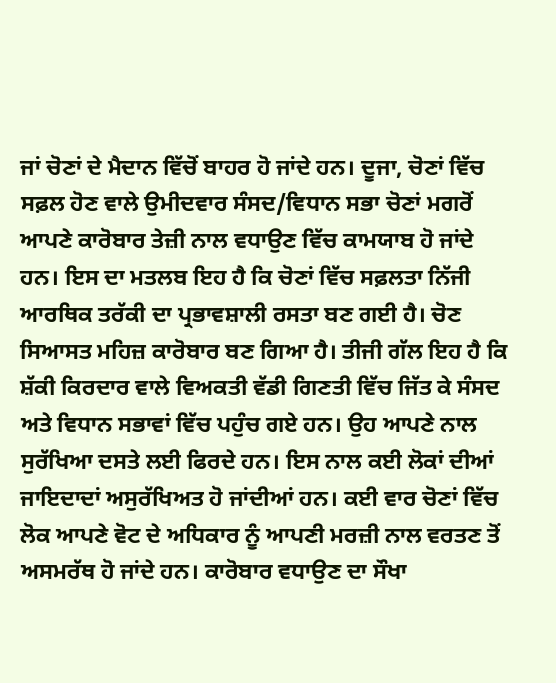ਜਾਂ ਚੋਣਾਂ ਦੇ ਮੈਦਾਨ ਵਿੱਚੋਂ ਬਾਹਰ ਹੋ ਜਾਂਦੇ ਹਨ। ਦੂਜਾ, ਚੋਣਾਂ ਵਿੱਚ ਸਫ਼ਲ ਹੋਣ ਵਾਲੇ ਉਮੀਦਵਾਰ ਸੰਸਦ/ਵਿਧਾਨ ਸਭਾ ਚੋਣਾਂ ਮਗਰੋਂ ਆਪਣੇ ਕਾਰੋਬਾਰ ਤੇਜ਼ੀ ਨਾਲ ਵਧਾਉਣ ਵਿੱਚ ਕਾਮਯਾਬ ਹੋ ਜਾਂਦੇ ਹਨ। ਇਸ ਦਾ ਮਤਲਬ ਇਹ ਹੈ ਕਿ ਚੋਣਾਂ ਵਿੱਚ ਸਫ਼ਲਤਾ ਨਿੱਜੀ ਆਰਥਿਕ ਤਰੱਕੀ ਦਾ ਪ੍ਰਭਾਵਸ਼ਾਲੀ ਰਸਤਾ ਬਣ ਗਈ ਹੈ। ਚੋਣ ਸਿਆਸਤ ਮਹਿਜ਼ ਕਾਰੋਬਾਰ ਬਣ ਗਿਆ ਹੈ। ਤੀਜੀ ਗੱਲ ਇਹ ਹੈ ਕਿ ਸ਼ੱਕੀ ਕਿਰਦਾਰ ਵਾਲੇ ਵਿਅਕਤੀ ਵੱਡੀ ਗਿਣਤੀ ਵਿੱਚ ਜਿੱਤ ਕੇ ਸੰਸਦ ਅਤੇ ਵਿਧਾਨ ਸਭਾਵਾਂ ਵਿੱਚ ਪਹੁੰਚ ਗਏ ਹਨ। ਉਹ ਆਪਣੇ ਨਾਲ ਸੁਰੱਖਿਆ ਦਸਤੇ ਲਈ ਫਿਰਦੇ ਹਨ। ਇਸ ਨਾਲ ਕਈ ਲੋਕਾਂ ਦੀਆਂ ਜਾਇਦਾਦਾਂ ਅਸੁਰੱਖਿਅਤ ਹੋ ਜਾਂਦੀਆਂ ਹਨ। ਕਈ ਵਾਰ ਚੋਣਾਂ ਵਿੱਚ ਲੋਕ ਆਪਣੇ ਵੋਟ ਦੇ ਅਧਿਕਾਰ ਨੂੰ ਆਪਣੀ ਮਰਜ਼ੀ ਨਾਲ ਵਰਤਣ ਤੋਂ ਅਸਮਰੱਥ ਹੋ ਜਾਂਦੇ ਹਨ। ਕਾਰੋਬਾਰ ਵਧਾਉਣ ਦਾ ਸੌਖਾ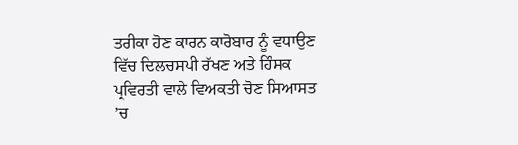ਤਰੀਕਾ ਹੋਣ ਕਾਰਨ ਕਾਰੋਬਾਰ ਨੂੰ ਵਧਾਉਣ ਵਿੱਚ ਦਿਲਚਸਪੀ ਰੱਖਣ ਅਤੇ ਹਿੰਸਕ ਪ੍ਰਵਿਰਤੀ ਵਾਲੇ ਵਿਅਕਤੀ ਚੋਣ ਸਿਆਸਤ ’ਚ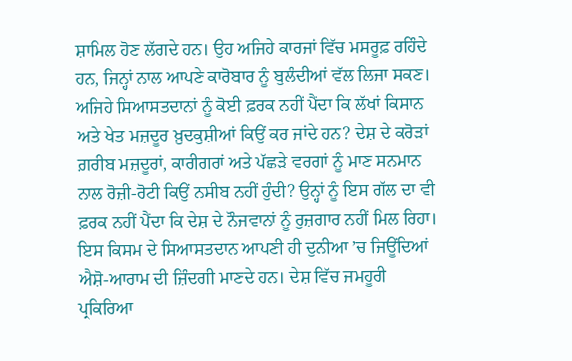ਸ਼ਾਮਿਲ ਹੋਣ ਲੱਗਦੇ ਹਨ। ਉਹ ਅਜਿਹੇ ਕਾਰਜਾਂ ਵਿੱਚ ਮਸਰੂਫ਼ ਰਹਿੰਦੇ ਹਨ, ਜਿਨ੍ਹਾਂ ਨਾਲ ਆਪਣੇ ਕਾਰੋਬਾਰ ਨੂੰ ਬੁਲੰਦੀਆਂ ਵੱਲ ਲਿਜਾ ਸਕਣ। ਅਜਿਹੇ ਸਿਆਸਤਦਾਨਾਂ ਨੂੰ ਕੋਈ ਫ਼ਰਕ ਨਹੀਂ ਪੈਂਦਾ ਕਿ ਲੱਖਾਂ ਕਿਸਾਨ ਅਤੇ ਖੇਤ ਮਜ਼ਦੂਰ ਖ਼ੁਦਕੁਸ਼ੀਆਂ ਕਿਉਂ ਕਰ ਜਾਂਦੇ ਹਨ? ਦੇਸ਼ ਦੇ ਕਰੋੜਾਂ ਗ਼ਰੀਬ ਮਜ਼ਦੂਰਾਂ, ਕਾਰੀਗਰਾਂ ਅਤੇ ਪੱਛੜੇ ਵਰਗਾਂ ਨੂੰ ਮਾਣ ਸਨਮਾਨ ਨਾਲ ਰੋਜ਼ੀ-ਰੋਟੀ ਕਿਉਂ ਨਸੀਬ ਨਹੀਂ ਹੁੰਦੀ? ਉਨ੍ਹਾਂ ਨੂੰ ਇਸ ਗੱਲ ਦਾ ਵੀ ਫ਼ਰਕ ਨਹੀਂ ਪੈਂਦਾ ਕਿ ਦੇਸ਼ ਦੇ ਨੌਜਵਾਨਾਂ ਨੂੰ ਰੁਜ਼ਗਾਰ ਨਹੀਂ ਮਿਲ ਰਿਹਾ। ਇਸ ਕਿਸਮ ਦੇ ਸਿਆਸਤਦਾਨ ਆਪਣੀ ਹੀ ਦੁਨੀਆ ’ਚ ਜਿਊਂਦਿਆਂ ਐਸ਼ੋ-ਆਰਾਮ ਦੀ ਜ਼ਿੰਦਗੀ ਮਾਣਦੇ ਹਨ। ਦੇਸ਼ ਵਿੱਚ ਜਮਹੂਰੀ ਪ੍ਰਕਿਰਿਆ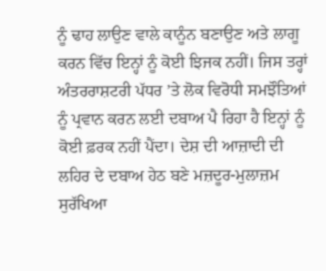ਨੂੰ ਢਾਹ ਲਾਉਣ ਵਾਲੇ ਕਾਨੂੰਨ ਬਣਾਉਣ ਅਤੇ ਲਾਗੂ ਕਰਨ ਵਿੱਚ ਇਨ੍ਹਾਂ ਨੂੰ ਕੋਈ ਝਿਜਕ ਨਹੀਂ। ਜਿਸ ਤਰ੍ਹਾਂ ਅੰਤਰਰਾਸ਼ਟਰੀ ਪੱਧਰ ’ਤੇ ਲੋਕ ਵਿਰੋਧੀ ਸਮਝੌਤਿਆਂ ਨੂੰ ਪ੍ਰਵਾਨ ਕਰਨ ਲਈ ਦਬਾਅ ਪੈ ਰਿਹਾ ਹੈ ਇਨ੍ਹਾਂ ਨੂੰ ਕੋਈ ਫ਼ਰਕ ਨਹੀਂ ਪੈਂਦਾ। ਦੇਸ਼ ਦੀ ਆਜ਼ਾਦੀ ਦੀ ਲਹਿਰ ਦੇ ਦਬਾਅ ਹੇਠ ਬਣੇ ਮਜ਼ਦੂਰ-ਮੁਲਾਜ਼ਮ ਸੁਰੱਖਿਆ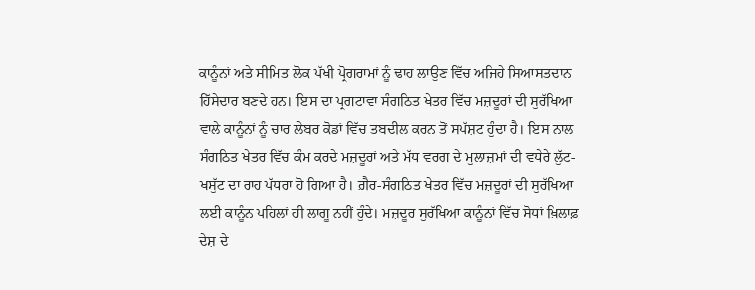ਕਾਨੂੰਨਾਂ ਅਤੇ ਸੀਮਿਤ ਲੋਕ ਪੱਖੀ ਪ੍ਰੋਗਰਾਮਾਂ ਨੂੰ ਢਾਹ ਲਾਉਣ ਵਿੱਚ ਅਜਿਹੇ ਸਿਆਸਤਦਾਨ ਹਿੱਸੇਦਾਰ ਬਣਦੇ ਹਨ। ਇਸ ਦਾ ਪ੍ਰਗਟਾਵਾ ਸੰਗਠਿਤ ਖੇਤਰ ਵਿੱਚ ਮਜ਼ਦੂਰਾਂ ਦੀ ਸੁਰੱਖਿਆ ਵਾਲੇ ਕਾਨੂੰਨਾਂ ਨੂੰ ਚਾਰ ਲੇਬਰ ਕੋਡਾਂ ਵਿੱਚ ਤਬਦੀਲ ਕਰਨ ਤੋਂ ਸਪੱਸ਼ਟ ਹੁੰਦਾ ਹੈ। ਇਸ ਨਾਲ ਸੰਗਠਿਤ ਖੇਤਰ ਵਿੱਚ ਕੰਮ ਕਰਦੇ ਮਜ਼ਦੂਰਾਂ ਅਤੇ ਮੱਧ ਵਰਗ ਦੇ ਮੁਲਾਜ਼ਮਾਂ ਦੀ ਵਧੇਰੇ ਲੁੱਟ-ਖਸੁੱਟ ਦਾ ਰਾਹ ਪੱਧਰਾ ਹੋ ਗਿਆ ਹੈ। ਗ਼ੈਰ-ਸੰਗਠਿਤ ਖੇਤਰ ਵਿੱਚ ਮਜ਼ਦੂਰਾਂ ਦੀ ਸੁਰੱਖਿਆ ਲਈ ਕਾਨੂੰਨ ਪਹਿਲਾਂ ਹੀ ਲਾਗੂ ਨਹੀਂ ਹੁੰਦੇ। ਮਜ਼ਦੂਰ ਸੁਰੱਖਿਆ ਕਾਨੂੰਨਾਂ ਵਿੱਚ ਸੋਧਾਂ ਖ਼ਿਲਾਫ਼ ਦੇਸ਼ ਦੇ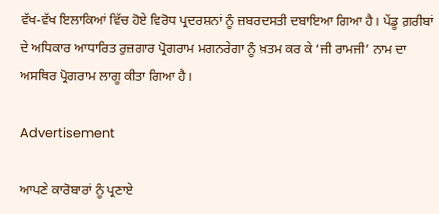ਵੱਖ-ਵੱਖ ਇਲਾਕਿਆਂ ਵਿੱਚ ਹੋਏ ਵਿਰੋਧ ਪ੍ਰਦਰਸ਼ਨਾਂ ਨੂੰ ਜ਼ਬਰਦਸਤੀ ਦਬਾਇਆ ਗਿਆ ਹੈ। ਪੇਂਡੂ ਗ਼ਰੀਬਾਂ ਦੇ ਅਧਿਕਾਰ ਆਧਾਰਿਤ ਰੁਜ਼ਗਾਰ ਪ੍ਰੋਗਰਾਮ ਮਗਨਰੇਗਾ ਨੂੰ ਖ਼ਤਮ ਕਰ ਕੇ ‘ਜੀ ਰਾਮਜੀ’ ਨਾਮ ਦਾ ਅਸਥਿਰ ਪ੍ਰੋਗਰਾਮ ਲਾਗੂ ਕੀਤਾ ਗਿਆ ਹੈ।

Advertisement

ਆਪਣੇ ਕਾਰੋਬਾਰਾਂ ਨੂੰ ਪ੍ਰਣਾਏ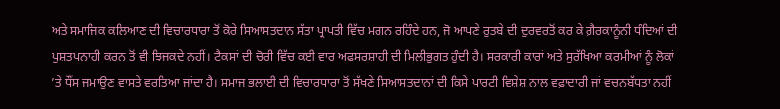ਅਤੇ ਸਮਾਜਿਕ ਕਲਿਆਣ ਦੀ ਵਿਚਾਰਧਾਰਾ ਤੋਂ ਕੋਰੇ ਸਿਆਸਤਦਾਨ ਸੱਤਾ ਪ੍ਰਾਪਤੀ ਵਿੱਚ ਮਗਨ ਰਹਿੰਦੇ ਹਨ, ਜੋ ਆਪਣੇ ਰੁਤਬੇ ਦੀ ਦੁਰਵਰਤੋਂ ਕਰ ਕੇ ਗ਼ੈਰਕਾਨੂੰਨੀ ਧੰਦਿਆਂ ਦੀ ਪੁਸ਼ਤਪਨਾਹੀ ਕਰਨ ਤੋਂ ਵੀ ਝਿਜਕਦੇ ਨਹੀਂ। ਟੈਕਸਾਂ ਦੀ ਚੋਰੀ ਵਿੱਚ ਕਈ ਵਾਰ ਅਫਸਰਸ਼ਾਹੀ ਦੀ ਮਿਲੀਭੁਗਤ ਹੁੰਦੀ ਹੈ। ਸਰਕਾਰੀ ਕਾਰਾਂ ਅਤੇ ਸੁਰੱਖਿਆ ਕਰਮੀਆਂ ਨੂੰ ਲੋਕਾਂ ’ਤੇ ਧੌਂਸ ਜਮਾਉਣ ਵਾਸਤੇ ਵਰਤਿਆ ਜਾਂਦਾ ਹੈ। ਸਮਾਜ ਭਲਾਈ ਦੀ ਵਿਚਾਰਧਾਰਾ ਤੋਂ ਸੱਖਣੇ ਸਿਆਸਤਦਾਨਾਂ ਦੀ ਕਿਸੇ ਪਾਰਟੀ ਵਿਸ਼ੇਸ਼ ਨਾਲ ਵਫ਼ਾਦਾਰੀ ਜਾਂ ਵਚਨਬੱਧਤਾ ਨਹੀਂ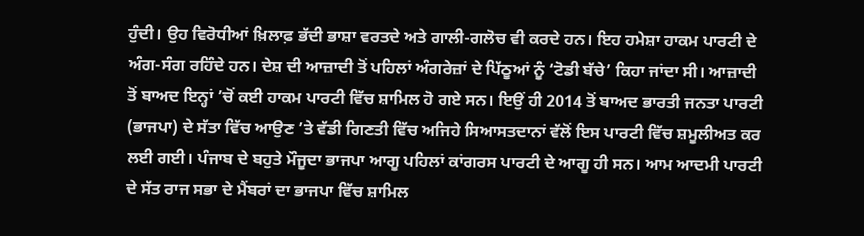ਹੁੰਦੀ। ਉਹ ਵਿਰੋਧੀਆਂ ਖ਼ਿਲਾਫ਼ ਭੱਦੀ ਭਾਸ਼ਾ ਵਰਤਦੇ ਅਤੇ ਗਾਲੀ-ਗਲੋਚ ਵੀ ਕਰਦੇ ਹਨ। ਇਹ ਹਮੇਸ਼ਾ ਹਾਕਮ ਪਾਰਟੀ ਦੇ ਅੰਗ-ਸੰਗ ਰਹਿੰਦੇ ਹਨ। ਦੇਸ਼ ਦੀ ਆਜ਼ਾਦੀ ਤੋਂ ਪਹਿਲਾਂ ਅੰਗਰੇਜ਼ਾਂ ਦੇ ਪਿੱਠੂਆਂ ਨੂੰ ‘ਟੋਡੀ ਬੱਚੇ’ ਕਿਹਾ ਜਾਂਦਾ ਸੀ। ਆਜ਼ਾਦੀ ਤੋਂ ਬਾਅਦ ਇਨ੍ਹਾਂ ’ਚੋਂ ਕਈ ਹਾਕਮ ਪਾਰਟੀ ਵਿੱਚ ਸ਼ਾਮਿਲ ਹੋ ਗਏ ਸਨ। ਇਉਂ ਹੀ 2014 ਤੋਂ ਬਾਅਦ ਭਾਰਤੀ ਜਨਤਾ ਪਾਰਟੀ (ਭਾਜਪਾ) ਦੇ ਸੱਤਾ ਵਿੱਚ ਆਉਣ ’ਤੇ ਵੱਡੀ ਗਿਣਤੀ ਵਿੱਚ ਅਜਿਹੇ ਸਿਆਸਤਦਾਨਾਂ ਵੱਲੋਂ ਇਸ ਪਾਰਟੀ ਵਿੱਚ ਸ਼ਮੂਲੀਅਤ ਕਰ ਲਈ ਗਈ। ਪੰਜਾਬ ਦੇ ਬਹੁਤੇ ਮੌਜੂਦਾ ਭਾਜਪਾ ਆਗੂ ਪਹਿਲਾਂ ਕਾਂਗਰਸ ਪਾਰਟੀ ਦੇ ਆਗੂ ਹੀ ਸਨ। ਆਮ ਆਦਮੀ ਪਾਰਟੀ ਦੇ ਸੱਤ ਰਾਜ ਸਭਾ ਦੇ ਮੈਂਬਰਾਂ ਦਾ ਭਾਜਪਾ ਵਿੱਚ ਸ਼ਾਮਿਲ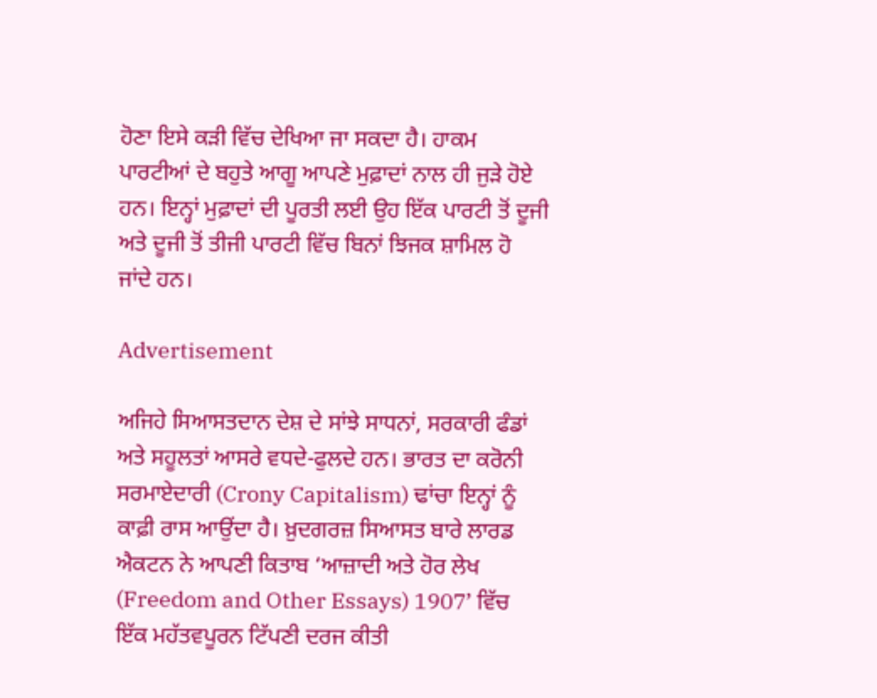ਹੋਣਾ ਇਸੇ ਕੜੀ ਵਿੱਚ ਦੇਖਿਆ ਜਾ ਸਕਦਾ ਹੈ। ਹਾਕਮ ਪਾਰਟੀਆਂ ਦੇ ਬਹੁਤੇ ਆਗੂ ਆਪਣੇ ਮੁਫ਼ਾਦਾਂ ਨਾਲ ਹੀ ਜੁੜੇ ਹੋਏ ਹਨ। ਇਨ੍ਹਾਂ ਮੁਫ਼ਾਦਾਂ ਦੀ ਪੂਰਤੀ ਲਈ ਉਹ ਇੱਕ ਪਾਰਟੀ ਤੋਂ ਦੂਜੀ ਅਤੇ ਦੂਜੀ ਤੋਂ ਤੀਜੀ ਪਾਰਟੀ ਵਿੱਚ ਬਿਨਾਂ ਝਿਜਕ ਸ਼ਾਮਿਲ ਹੋ ਜਾਂਦੇ ਹਨ।

Advertisement

ਅਜਿਹੇ ਸਿਆਸਤਦਾਨ ਦੇਸ਼ ਦੇ ਸਾਂਝੇ ਸਾਧਨਾਂ, ਸਰਕਾਰੀ ਫੰਡਾਂ ਅਤੇ ਸਹੂਲਤਾਂ ਆਸਰੇ ਵਧਦੇ-ਫੁਲਦੇ ਹਨ। ਭਾਰਤ ਦਾ ਕਰੋਨੀ ਸਰਮਾਏਦਾਰੀ (Crony Capitalism) ਢਾਂਚਾ ਇਨ੍ਹਾਂ ਨੂੰ ਕਾਫ਼ੀ ਰਾਸ ਆਉਂਦਾ ਹੈ। ਖ਼ੁਦਗਰਜ਼ ਸਿਆਸਤ ਬਾਰੇ ਲਾਰਡ ਐਕਟਨ ਨੇ ਆਪਣੀ ਕਿਤਾਬ ‘ਆਜ਼ਾਦੀ ਅਤੇ ਹੋਰ ਲੇਖ (Freedom and Other Essays) 1907’ ਵਿੱਚ ਇੱਕ ਮਹੱਤਵਪੂਰਨ ਟਿੱਪਣੀ ਦਰਜ ਕੀਤੀ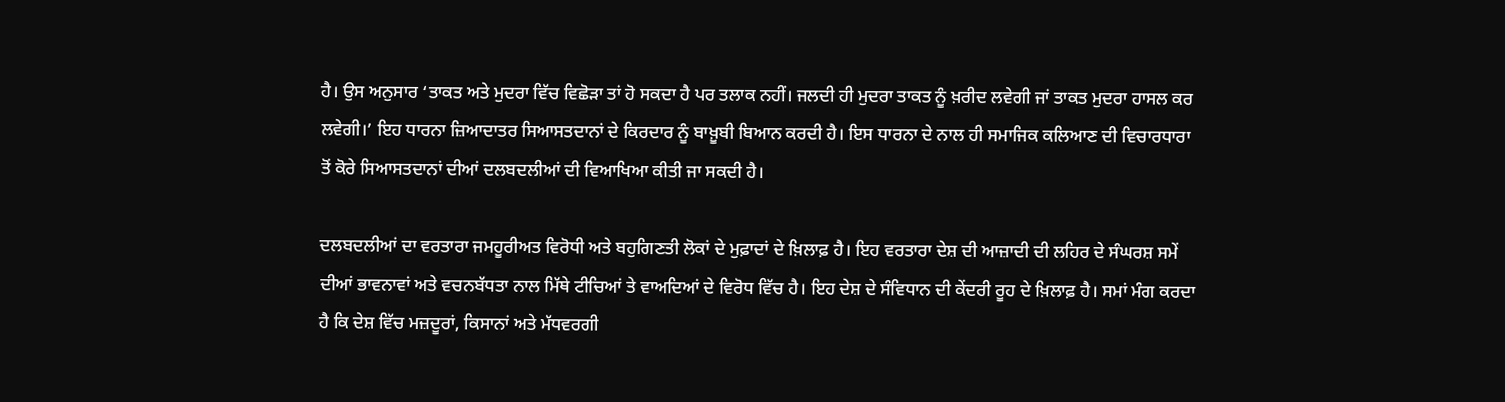ਹੈ। ਉਸ ਅਨੁਸਾਰ ‘ਤਾਕਤ ਅਤੇ ਮੁਦਰਾ ਵਿੱਚ ਵਿਛੋੜਾ ਤਾਂ ਹੋ ਸਕਦਾ ਹੈ ਪਰ ਤਲਾਕ ਨਹੀਂ। ਜਲਦੀ ਹੀ ਮੁਦਰਾ ਤਾਕਤ ਨੂੰ ਖ਼ਰੀਦ ਲਵੇਗੀ ਜਾਂ ਤਾਕਤ ਮੁਦਰਾ ਹਾਸਲ ਕਰ ਲਵੇਗੀ।’ ਇਹ ਧਾਰਨਾ ਜ਼ਿਆਦਾਤਰ ਸਿਆਸਤਦਾਨਾਂ ਦੇ ਕਿਰਦਾਰ ਨੂੰ ਬਾਖ਼ੂਬੀ ਬਿਆਨ ਕਰਦੀ ਹੈ। ਇਸ ਧਾਰਨਾ ਦੇ ਨਾਲ ਹੀ ਸਮਾਜਿਕ ਕਲਿਆਣ ਦੀ ਵਿਚਾਰਧਾਰਾ ਤੋਂ ਕੋਰੇ ਸਿਆਸਤਦਾਨਾਂ ਦੀਆਂ ਦਲਬਦਲੀਆਂ ਦੀ ਵਿਆਖਿਆ ਕੀਤੀ ਜਾ ਸਕਦੀ ਹੈ।

ਦਲਬਦਲੀਆਂ ਦਾ ਵਰਤਾਰਾ ਜਮਹੂਰੀਅਤ ਵਿਰੋਧੀ ਅਤੇ ਬਹੁਗਿਣਤੀ ਲੋਕਾਂ ਦੇ ਮੁਫ਼ਾਦਾਂ ਦੇ ਖ਼ਿਲਾਫ਼ ਹੈ। ਇਹ ਵਰਤਾਰਾ ਦੇਸ਼ ਦੀ ਆਜ਼ਾਦੀ ਦੀ ਲਹਿਰ ਦੇ ਸੰਘਰਸ਼ ਸਮੇਂ ਦੀਆਂ ਭਾਵਨਾਵਾਂ ਅਤੇ ਵਚਨਬੱਧਤਾ ਨਾਲ ਮਿੱਥੇ ਟੀਚਿਆਂ ਤੇ ਵਾਅਦਿਆਂ ਦੇ ਵਿਰੋਧ ਵਿੱਚ ਹੈ। ਇਹ ਦੇਸ਼ ਦੇ ਸੰਵਿਧਾਨ ਦੀ ਕੇਂਦਰੀ ਰੂਹ ਦੇ ਖ਼ਿਲਾਫ਼ ਹੈ। ਸਮਾਂ ਮੰਗ ਕਰਦਾ ਹੈ ਕਿ ਦੇਸ਼ ਵਿੱਚ ਮਜ਼ਦੂਰਾਂ, ਕਿਸਾਨਾਂ ਅਤੇ ਮੱਧਵਰਗੀ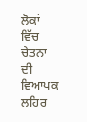ਲੋਕਾਂ ਵਿੱਚ ਚੇਤਨਾ ਦੀ ਵਿਆਪਕ ਲਹਿਰ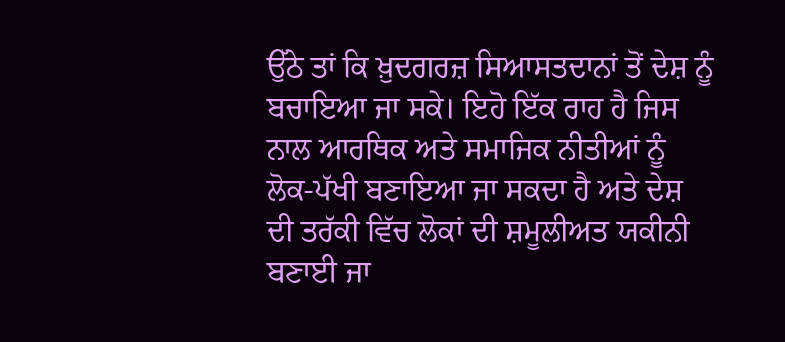ਉੱਠੇ ਤਾਂ ਕਿ ਖ਼ੁਦਗਰਜ਼ ਸਿਆਸਤਦਾਨਾਂ ਤੋਂ ਦੇਸ਼ ਨੂੰ ਬਚਾਇਆ ਜਾ ਸਕੇ। ਇਹੋ ਇੱਕ ਰਾਹ ਹੈ ਜਿਸ ਨਾਲ ਆਰਥਿਕ ਅਤੇ ਸਮਾਜਿਕ ਨੀਤੀਆਂ ਨੂੰ ਲੋਕ-ਪੱਖੀ ਬਣਾਇਆ ਜਾ ਸਕਦਾ ਹੈ ਅਤੇ ਦੇਸ਼ ਦੀ ਤਰੱਕੀ ਵਿੱਚ ਲੋਕਾਂ ਦੀ ਸ਼ਮੂਲੀਅਤ ਯਕੀਨੀ ਬਣਾਈ ਜਾ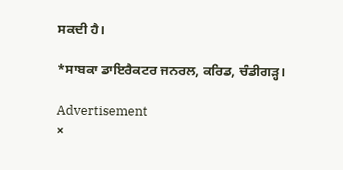ਸਕਦੀ ਹੈ।

*ਸਾਬਕਾ ਡਾਇਰੈਕਟਰ ਜਨਰਲ, ਕਰਿਡ, ਚੰਡੀਗੜ੍ਹ।

Advertisement
×